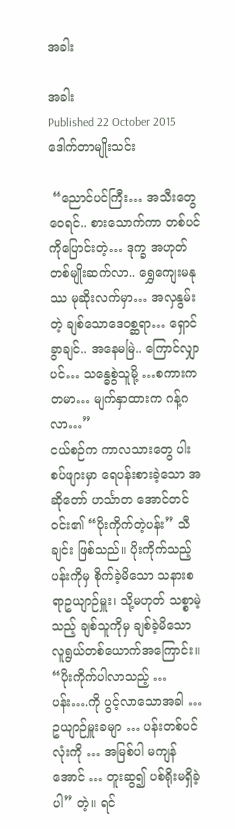အခါး

အခါး
Published 22 October 2015
ဒေါက်တာမျိုးသင်း

 “ညောင်ပင်ကြီး… အသီးတွေဝေရင်.. စားသောက်ကာ တစ်ပင်ကိုပြောင်းတဲ့… ဒုက္ခ အဟုတ် တစ်မျိုးဆက်လာ.. ရွှေကျေးမနုဿ မုဆိုးလက်မှာ… အလှနွမ်းတဲ့ ချစ်သောဒေဝစ္ဆရာ… ရှောင်ခွာချင်.. အနေမမြဲ.. ကြောင်လျှာပင်… သန္ဓေစွဲသူမို့ …စကားကတမာ… မျက်နှာထားက ဂန့်ဂလာ…”
ငယ်စဉ်က ကာလသားတွေ ပါးစပ်ဖျားမှာ ရေပန်းစားခဲ့သော အဆိုတော် ဟင်္သာတ အောင်တင်ဝင်း၏ “ပိုးကိုက်တဲ့ပန်း” သီချင်း ဖြစ်သည်။ ပိုးကိုက်သည့်ပန်းကိုမှ စိုက်ခဲ့မိသော သနားစရာဥယျာဉ်မှူး၊ သို့မဟုတ် သစ္စာမဲ့သည့် ချစ်သူကိုမှ ချစ်ခဲ့မိသော လူရွယ်တစ်ယောက်အကြောင်း။ “ပိုးကိုက်ပါလာသည့် … ပန်း….ကို ပွင့်လာသောအခါ … ဥယျာဉ်မှူးခမျာ … ပန်းတစ်ပင်လုံးကို … အမြစ်ပါ မကျန်အောင် … တူးဆွ၍ ပစ်ရိုးမရှိခဲ့ပါ” တဲ့။ ရင်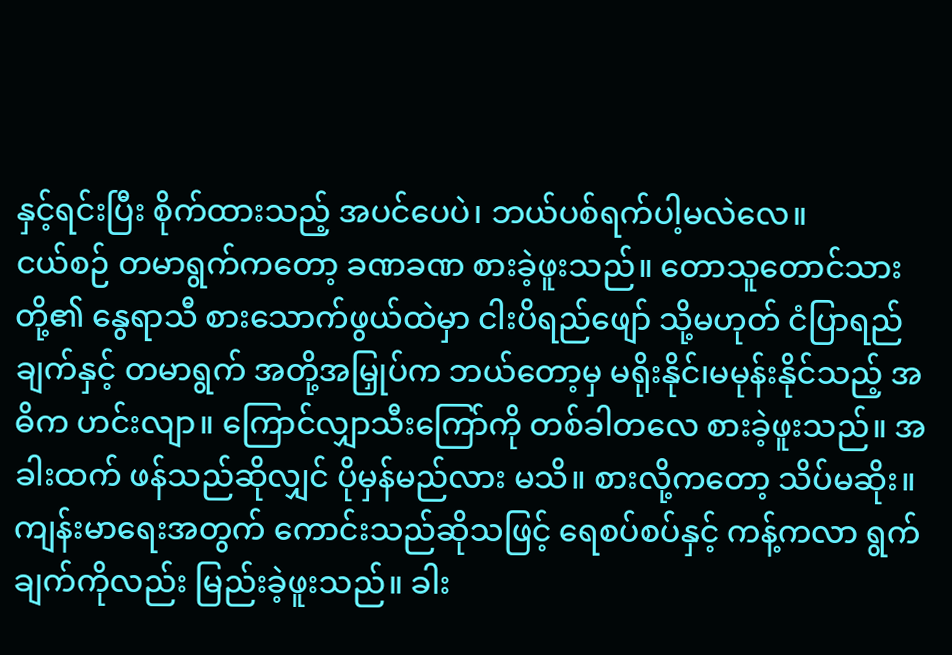နှင့်ရင်းပြီး စိုက်ထားသည့် အပင်ပေပဲ၊ ဘယ်ပစ်ရက်ပါ့မလဲလေ။
ငယ်စဉ် တမာရွက်ကတော့ ခဏခဏ စားခဲ့ဖူးသည်။ တောသူတောင်သားတို့၏ နွေရာသီ စားသောက်ဖွယ်ထဲမှာ ငါးပိရည်ဖျော် သို့မဟုတ် ငံပြာရည်ချက်နှင့် တမာရွက် အတို့အမြှုပ်က ဘယ်တော့မှ မရိုးနိုင်၊မမုန်းနိုင်သည့် အဓိက ဟင်းလျာ။ ကြောင်လျှာသီးကြော်ကို တစ်ခါတလေ စားခဲ့ဖူးသည်။ အခါးထက် ဖန်သည်ဆိုလျှင် ပိုမှန်မည်လား မသိ။ စားလို့ကတော့ သိပ်မဆိုး။ ကျန်းမာရေးအတွက် ကောင်းသည်ဆိုသဖြင့် ရေစပ်စပ်နှင့် ကန့်ကလာ ရွက်ချက်ကိုလည်း မြည်းခဲ့ဖူးသည်။ ခါး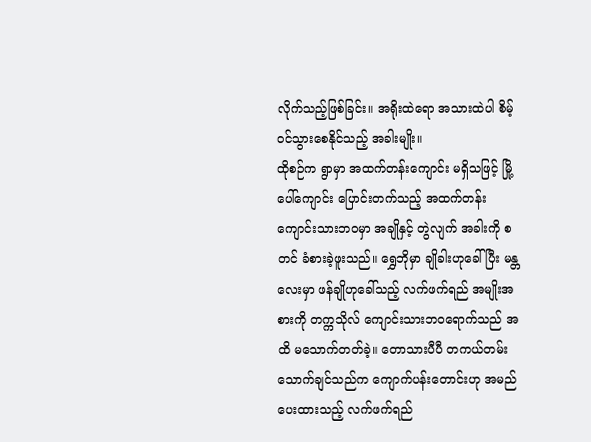လိုက်သည့်ဖြစ်ခြင်း။ အရိုးထဲရော အသားထဲပါ စိမ့်ဝင်သွားစေနိုင်သည့် အခါးမျိုး။
ထိုစဉ်က ရွာမှာ အထက်တန်းကျောင်း မရှိသဖြင့် မြို့ပေါ်ကျောင်း ပြောင်းတက်သည့် အထက်တန်း ကျောင်းသားဘဝမှာ အချိုနှင့် တွဲလျက် အခါးကို စတင် ခံစားခဲ့ဖူးသည်။ ရွှေဘိုမှာ ချိုခါးဟုခေါ်ပြီး မန္တလေးမှာ ဖန်ချိုဟုခေါ်သည့် လက်ဖက်ရည် အမျိုးအစားကို တက္ကသိုလ် ကျောင်းသားဘဝရောက်သည် အထိ မသောက်တတ်ခဲ့။ တောသားပီပီ တကယ်တမ်း သောက်ချင်သည်က ကျောက်ပန်းတောင်းဟု အမည်ပေးထားသည့် လက်ဖက်ရည်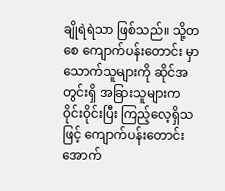ချိုရဲရဲသာ ဖြစ်သည်။ သို့တစေ ကျောက်ပန်းတောင်း မှာသောက်သူများကို ဆိုင်အတွင်းရှိ အခြားသူများက ဝိုင်းဝိုင်းပြီး ကြည့်လေ့ရှိသဖြင့် ကျောက်ပန်းတောင်းအောက်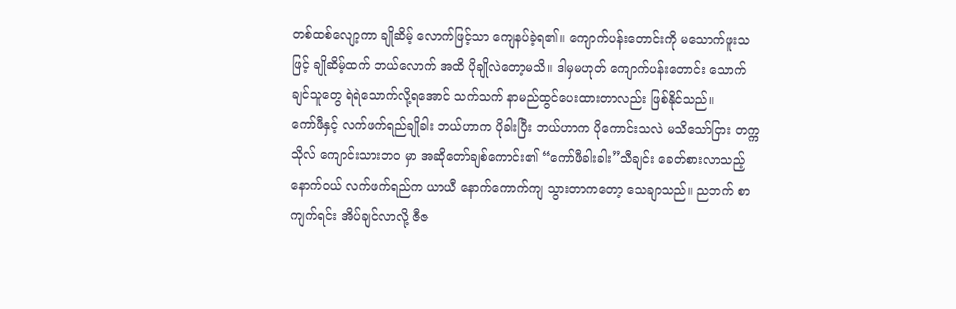တစ်ထစ်လျော့ကာ ချိုဆိမ့် လောက်ဖြင့်သာ ကျေနပ်ခဲ့ရ၏။ ကျောက်ပန်းတောင်းကို မသောက်ဖူးသဖြင့် ချိုဆိမ့်ထက် ဘယ်လောက် အထိ ပိုချိုလဲတော့မသိ။ ဒါမှမဟုတ် ကျောက်ပန်းတောင်း သောက်ချင်သူတွေ ရဲရဲသောက်လို့ရအောင် သက်သက် နာမည်ထွင်ပေးထားတာလည်း ဖြစ်နိုင်သည်။
ကော်ဖီနှင့် လက်ဖက်ရည်ချိုခါး ဘယ်ဟာက ပိုခါးပြီး ဘယ်ဟာက ပိုကောင်းသလဲ မသိသော်ငြား တက္ကသိုလ် ကျောင်းသားဘ၀ မှာ အဆိုတော်ချစ်ကောင်း၏ “ကော်ဖီခါးခါး”သီချင်း ခေတ်စားလာသည့် နောက်ဝယ် လက်ဖက်ရည်က ယာယီ နောက်ကောက်ကျ သွားတာကတော့ သေချာသည်။ ညဘက် စာကျက်ရင်း အိပ်ချင်လာလို့ ဇီဇ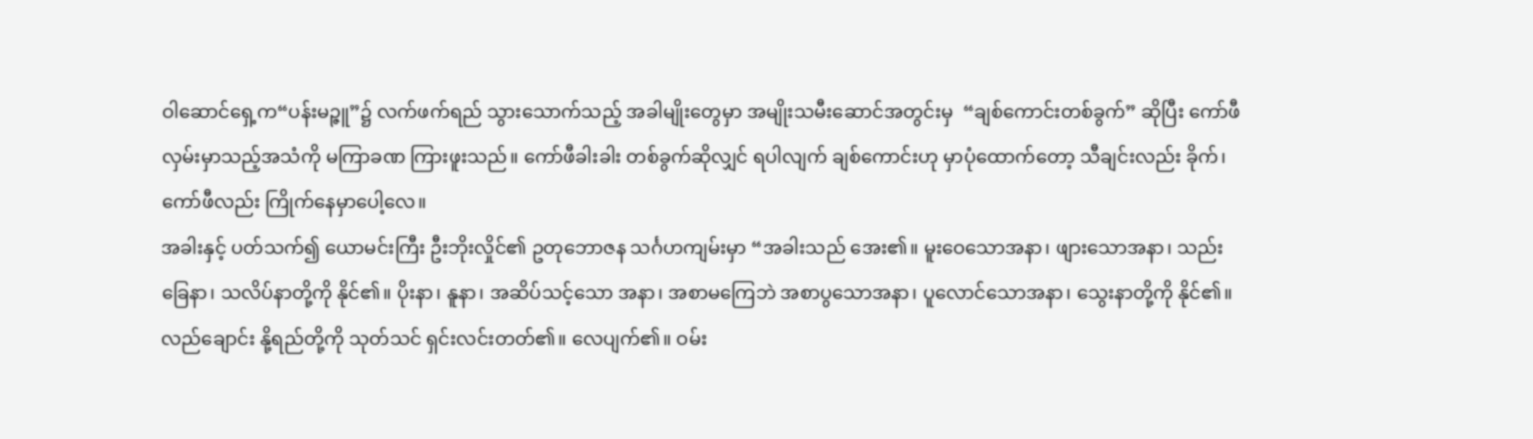ဝါဆောင်ရှေ့က“ပန်းမဉ္ဇူ”၌ လက်ဖက်ရည် သွားသောက်သည့် အခါမျိုးတွေမှာ အမျိုးသမီးဆောင်အတွင်းမှ  “ချစ်ကောင်းတစ်ခွက်” ဆိုပြီး ကော်ဖီ လှမ်းမှာသည့်အသံကို မကြာခဏ ကြားဖူးသည်။ ကော်ဖီခါးခါး တစ်ခွက်ဆိုလျှင် ရပါလျက် ချစ်ကောင်းဟု မှာပုံထောက်တော့ သီချင်းလည်း ခိုက်၊ ကော်ဖီလည်း ကြိုက်နေမှာပေါ့လေ။
အခါးနှင့် ပတ်သက်၍ ယောမင်းကြီး ဦးဘိုးလှိုင်၏ ဥတုဘောဇန သင်္ဂဟကျမ်းမှာ “အခါးသည် အေး၏။ မူးဝေသောအနာ၊ ဖျားသောအနာ၊ သည်းခြေနာ၊ သလိပ်နာတို့ကို နိုင်၏။ ပိုးနာ၊ နူနာ၊ အဆိပ်သင့်သော အနာ၊ အစာမကြေဘဲ အစာပွသောအနာ၊ ပူလောင်သောအနာ၊ သွေးနာတို့ကို နိုင်၏။ လည်ချောင်း နို့ရည်တို့ကို သုတ်သင် ရှင်းလင်းတတ်၏။ လေပျက်၏။ ဝမ်း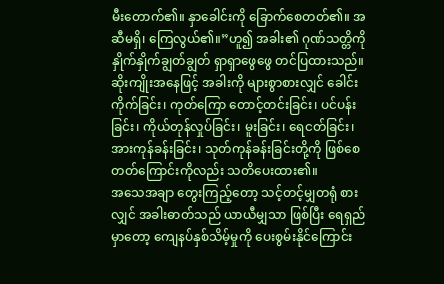မီးတောက်၏။ နှာခေါင်းကို ခြောက်စေတတ်၏။ အဆီမရှိ၊ ကြေလွယ်၏။”ဟူ၍ အခါး၏ ဂုဏ်သတ္တိကို နှိုက်နှိုက်ချွတ်ချွတ် ရှာရှာဖွေဖွေ တင်ပြထားသည်။ ဆိုးကျိုးအနေဖြင့် အခါးကို များစွာစားလျှင် ခေါင်းကိုက်ခြင်း၊ ကုတ်ကြော တောင့်တင်းခြင်း၊ ပင်ပန်းခြင်း၊ ကိုယ်တုန်လှုပ်ခြင်း၊ မူးခြင်း၊ ရေငတ်ခြင်း၊ အားကုန်ခန်းခြင်း၊ သုတ်ကုန်ခန်းခြင်းတို့ကို ဖြစ်စေတတ်ကြောင်းကိုလည်း သတိပေးထား၏။
အသေအချာ တွေးကြည့်တော့ သင့်တင့်မျှတရုံ စားလျှင် အခါးဓာတ်သည် ယာယီမျှသာ ဖြစ်ပြီး ရေရှည်မှာတော့ ကျေနပ်နှစ်သိမ့်မှုကို ပေးစွမ်းနိုင်ကြောင်း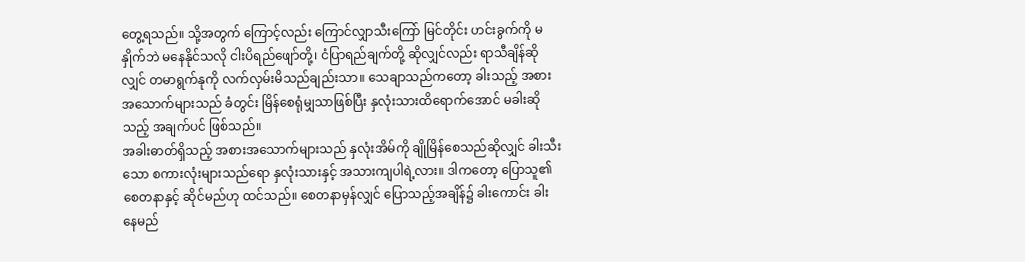တွေ့ရသည်။ သို့အတွက် ကြောင့်လည်း ကြောင်လျှာသီးကြော် မြင်တိုင်း ဟင်းခွက်ကို မနှိုက်ဘဲ မနေနိုင်သလို ငါးပိရည်ဖျော်တို့၊ ငံပြာရည်ချက်တို့ ဆိုလျှင်လည်း ရာသီချိန်ဆိုလျှင် တမာရွက်နုကို လက်လှမ်းမိသည်ချည်းသာ။ သေချာသည်ကတော့ ခါးသည့် အစားအသောက်များသည် ခံတွင်း မြိန်စေရုံမျှသာဖြစ်ပြီး နှလုံးသားထိရောက်အောင် မခါးဆိုသည့် အချက်ပင် ဖြစ်သည်။
အခါးဓာတ်ရှိသည့် အစားအသောက်များသည် နှလုံးအိမ်ကို ချိုမြိန်စေသည်ဆိုလျှင် ခါးသီးသော စကားလုံးများသည်ရော နှလုံးသားနှင့် အသားကျပါရဲ့လား။ ဒါကတော့ ပြောသူ၏ စေတနာနှင့် ဆိုင်မည်ဟု ထင်သည်။ စေတနာမှန်လျှင် ပြောသည့်အချိန်၌ ခါးကောင်း ခါးနေမည်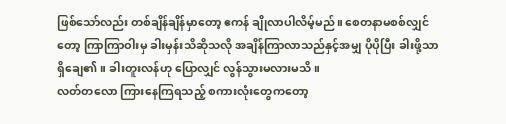ဖြစ်သော်လည်း တစ်ချိန်ချိန်မှာတော့ ဧကန် ချိုလာပါလိမ့်မည်။ စေတနာမစစ်လျှင်တော့ ကြာကြာဝါးမှ ခါးမှန်းသိဆိုသလို အချိန်ကြာလာသည်နှင့်အမျှ ပိုပိုပြီး ခါးဖို့သာ ရှိချေ၏။ ခါးတူးလန်ဟု ပြောလျှင် လွန်သွားမလားမသိ။
လတ်တလော ကြားနေကြရသည့် စကားလုံးတွေကတော့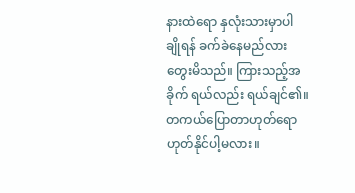နားထဲရော နှလုံးသားမှာပါ ချိုရန် ခက်ခဲနေမည်လား တွေးမိသည်။ ကြားသည့်အခိုက် ရယ်လည်း ရယ်ချင်၏။ တကယ်ပြောတာဟုတ်ရော ဟုတ်နိုင်ပါ့မလား။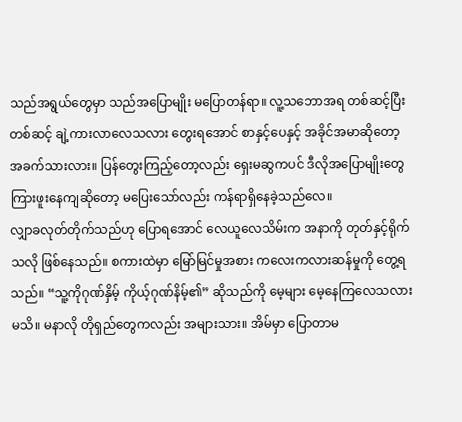သည်အရွယ်တွေမှာ သည်အပြောမျိုး မပြောတန်ရာ။ လူ့သဘောအရ တစ်ဆင့်ပြီးတစ်ဆင့် ချဲ့ကားလာလေသလား တွေးရအောင် စာနှင့်ပေနှင့် အခိုင်အမာဆိုတော့ အခက်သားလား။ ပြန်တွေးကြည့်တော့လည်း ရှေးမဆွကပင် ဒီလိုအပြောမျိုးတွေ ကြားဖူးနေကျဆိုတော့ မပြေးသော်လည်း ကန်ရာရှိနေခဲ့သည်လေ။
လျှာခလုတ်တိုက်သည်ဟု ပြောရအောင် လေယူလေသိမ်းက အနာကို တုတ်နှင့်ရိုက်သလို ဖြစ်နေသည်။ စကားထဲမှာ မြော်မြင်မှုအစား ကလေးကလားဆန်မှုကို တွေ့ရသည်။ “သူ့ကိုဂုဏ်နှိမ့် ကိုယ့်ဂုဏ်နိမ့်၏” ဆိုသည်ကို မေ့များ မေ့နေကြလေသလားမသိ။ မနာလို တိုရှည်တွေကလည်း အများသား။ အိမ်မှာ ပြောတာမ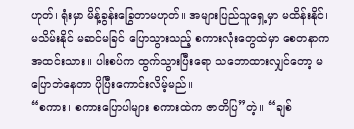ဟုတ်၊ ရုံးမှာ မိန့်ခွန်းခြွေတာမဟုတ်။ အများပြည်သူရှေ့မှာ မထိန်းနိုင်၊ မသိမ်းနိုင် မဆင်မခြင် ပြောသွားသည့် စကားလုံးတွေထဲမှာ စေတနာက အထင်းသား။ ပါးစပ်က ထွက်သွားပြီးရော သဘောထားလျှင်တော့ မပြောဘဲနေတာ ပိုပြီးကောင်းလိမ့်မည်။
“စကား၊ စကားပြောပါများ စကားထဲက ဇာတိပြ”တဲ့။ “ချစ်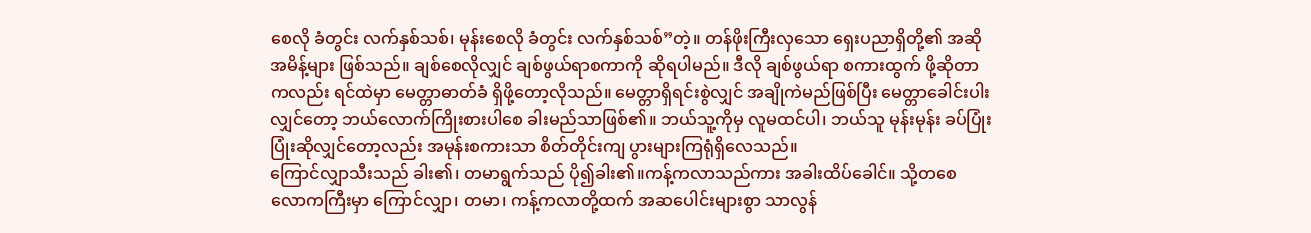စေလို ခံတွင်း လက်နှစ်သစ်၊ မုန်းစေလို ခံတွင်း လက်နှစ်သစ်”တဲ့။ တန်ဖိုးကြီးလှသော ရှေးပညာရှိတို့၏ အဆိုအမိန့်များ ဖြစ်သည်။ ချစ်စေလိုလျှင် ချစ်ဖွယ်ရာစကာကို ဆိုရပါမည်။ ဒီလို ချစ်ဖွယ်ရာ စကားထွက် ဖို့ဆိုတာကလည်း ရင်ထဲမှာ မေတ္တာဓာတ်ခံ ရှိဖို့တော့လိုသည်။ မေတ္တာရှိရင်းစွဲလျှင် အချိုကဲမည်ဖြစ်ပြီး မေတ္တာခေါင်းပါးလျှင်တော့ ဘယ်လောက်ကြိုးစားပါစေ ခါးမည်သာဖြစ်၏။ ဘယ်သူ့ကိုမှ လူမထင်ပါ၊ ဘယ်သူ မုန်းမုန်း ခပ်ပြုံးပြုံးဆိုလျှင်တော့လည်း အမုန်းစကားသာ စိတ်တိုင်းကျ ပွားများကြရုံရှိလေသည်။
ကြောင်လျှာသီးသည် ခါး၏၊ တမာရွက်သည် ပို၍ခါး၏။ကန့်ကလာသည်ကား အခါးထိပ်ခေါင်။ သို့တစေ လောကကြီးမှာ ကြောင်လျှာ၊ တမာ၊ ကန့်ကလာတို့ထက် အဆပေါင်းများစွာ သာလွန်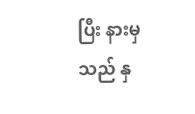ပြီး နားမှသည် နှ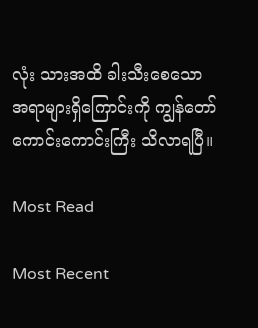လုံး သားအထိ ခါးသီးစေသော အရာများရှိကြောင်းကို ကျွန်တော် ကောင်းကောင်းကြီး သိလာရပြီ။

Most Read

Most Recent